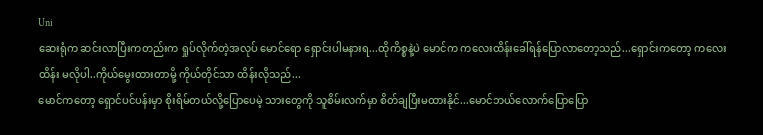Uni
ဆေးရုံက ဆင်းလာပြီးကတည်းက ရှုပ်လိုက်တဲ့အလုပ် မောင်ရော ရှောင်းပါမနားရ...ထိုကိစ္စနဲ့ပဲ မောင်က ကလေးထိန်းခေါ်ရန်ပြောလာတော့သည်...ရှောင်းကတော့ ကလေးထိန်း မလိုပါ..ကိုယ်မွေးထားတာမို့ ကိုယ်တိုင်သာ ထိန်းလိုသည်...
မောင်ကတော့ ရှောင်ပင်ပန်းမှာ စိုးရိမ်တယ်လို့ပြောပေမဲ့ သားတွေကို သူစိမ်းလက်မှာ စိတ်ချပြီးမထားနိုင်...မောင်ဘယ်လောက်ပြောပြော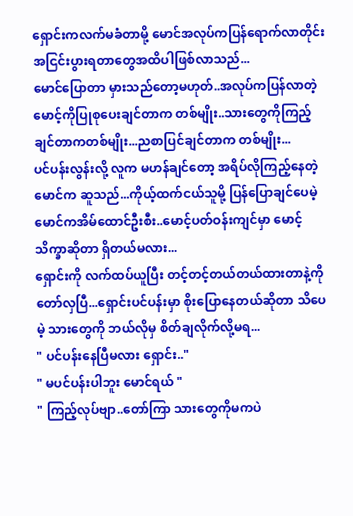ရှောင်းကလက်မခံတာမို့ မောင်အလုပ်ကပြန်ရောက်လာတိုင်း အငြင်းပွားရတာတွေအထိပါဖြစ်လာသည်...
မောင်ပြောတာ မှားသည်တော့မဟုတ်..အလုပ်ကပြန်လာတဲ့ မောင့်ကိုပြုစုပေးချင်တာက တစ်မျိုး..သားတွေကိုကြည့်ချင်တာကတစ်မျိုး...ညစာပြင်ချင်တာက တစ်မျိုး...
ပင်ပန်းလွန်းလို့ လူက မဟန်ချင်တော့ အရိပ်လိုကြည့်နေတဲ့ မောင်က ဆူသည်...ကိုယ့်ထက်ငယ်သူမို့ ပြန်ပြောချင်ပေမဲ့ မောင်ကအိမ်ထောင်ဦးစီး..မောင့်ပတ်ဝန်းကျင်မှာ မောင့်သိက္ခာဆိုတာ ရှိတယ်မလား...
ရှောင်းကို လက်ထပ်ယူပြီး တင့်တင့်တယ်တယ်ထားတာနဲ့ကို တော်လှပြီ...ရှောင်းပင်ပန်းမှာ စိုးပြောနေတယ်ဆိုတာ သိပေမဲ့ သားတွေကို ဘယ်လိုမှ စိတ်ချလိုက်လို့မရ...
" ပင်ပန်းနေပြီမလား ရှောင်း.."
" မပင်ပန်းပါဘူး မောင်ရယ် "
" ကြည့်လုပ်ဗျာ..တော်ကြာ သားတွေကိုမကပဲ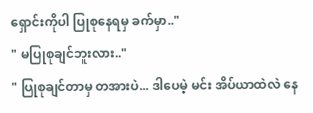ရှောင်းကိုပါ ပြုစုနေရမှ ခက်မှာ.."
" မပြုစုချင်ဘူးလား.."
" ပြုစုချင်တာမှ တအားပဲ... ဒါပေမဲ့ မင်း အိပ်ယာထဲလဲ နေ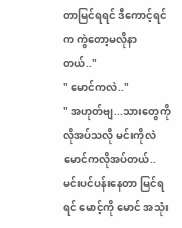တာမြင်ရရင် ဒီကောင့်ရင်က ကွဲတော့မလိုနာတယ်.."
" မောင်ကလဲ.."
" အဟုတ်ဗျ...သားတွေကို လိုအပ်သလို မင်းကိုလဲ မောင်ကလိုအပ်တယ်..မင်းပင်ပန်းနေတာ မြင်ရရင် မောင့်ကို မောင် အသုံး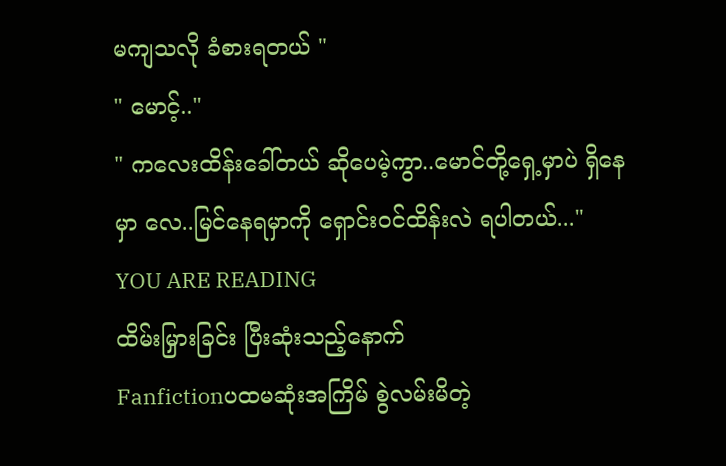မကျသလို ခံစားရတယ် "
" မောင့်.."
" ကလေးထိန်းခေါ်တယ် ဆိုပေမဲ့ကွာ..မောင်တို့ရှေ့မှာပဲ ရှိနေမှာ လေ..မြင်နေရမှာကို ရှောင်းဝင်ထိန်းလဲ ရပါတယ်..."
YOU ARE READING
ထိမ်းမြှားခြင်း ပြီးဆုံးသည့်နောက်
Fanfictionပထမဆုံးအကြိမ် စွဲလမ်းမိတဲ့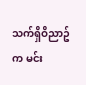သက်ရှိဝိညာဥ်က မင်း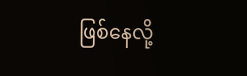ဖြစ်နေလို့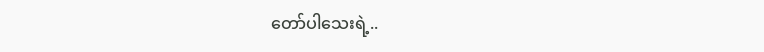တော်ပါသေးရဲ့..